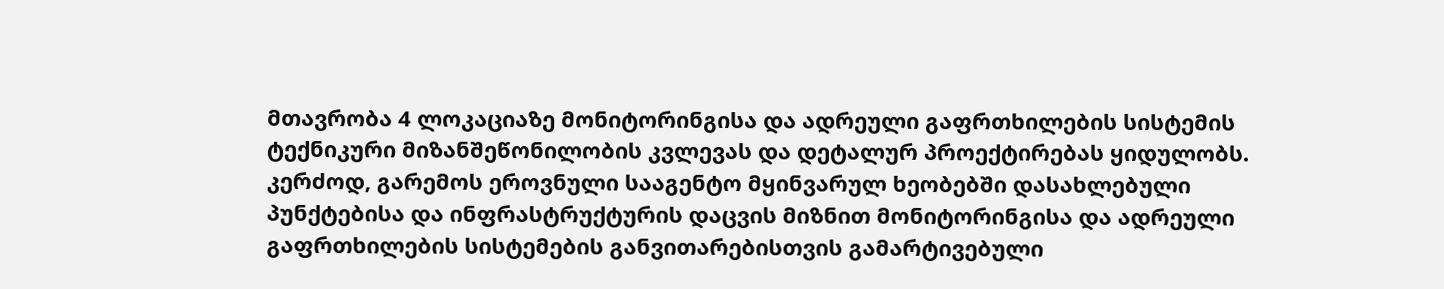მთავრობა 4 ლოკაციაზე მონიტორინგისა და ადრეული გაფრთხილების სისტემის ტექნიკური მიზანშეწონილობის კვლევას და დეტალურ პროექტირებას ყიდულობს.
კერძოდ, გარემოს ეროვნული სააგენტო მყინვარულ ხეობებში დასახლებული პუნქტებისა და ინფრასტრუქტურის დაცვის მიზნით მონიტორინგისა და ადრეული გაფრთხილების სისტემების განვითარებისთვის გამარტივებული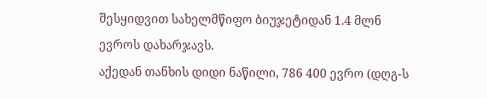შესყიდვით სახელმწიფო ბიუჯეტიდან 1.4 მლნ ევროს დახარჯავს.
აქედან თანხის დიდი ნაწილი, 786 400 ევრო (დღგ-ს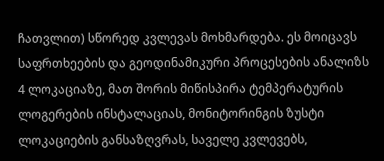ჩათვლით) სწორედ კვლევას მოხმარდება. ეს მოიცავს საფრთხეების და გეოდინამიკური პროცესების ანალიზს 4 ლოკაციაზე, მათ შორის მიწისპირა ტემპერატურის ლოგერების ინსტალაციას, მონიტორინგის ზუსტი ლოკაციების განსაზღვრას, საველე კვლევებს,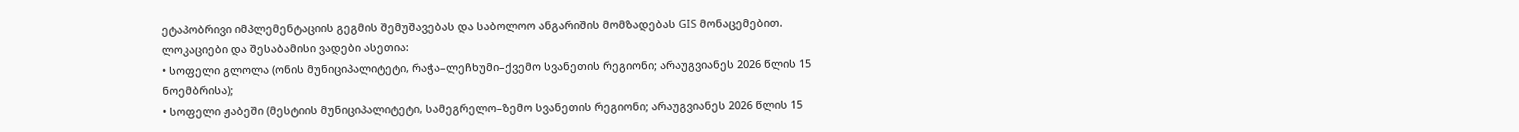ეტაპობრივი იმპლემენტაციის გეგმის შემუშავებას და საბოლოო ანგარიშის მომზადებას GIS მონაცემებით. ლოკაციები და შესაბამისი ვადები ასეთია:
• სოფელი გლოლა (ონის მუნიციპალიტეტი, რაჭა–ლეჩხუმი–ქვემო სვანეთის რეგიონი; არაუგვიანეს 2026 წლის 15 ნოემბრისა);
• სოფელი ჟაბეში (მესტიის მუნიციპალიტეტი, სამეგრელო–ზემო სვანეთის რეგიონი; არაუგვიანეს 2026 წლის 15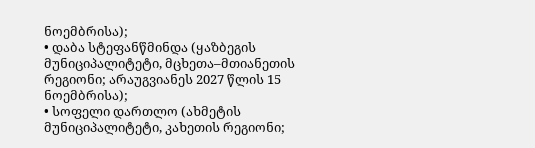ნოემბრისა);
• დაბა სტეფანწმინდა (ყაზბეგის მუნიციპალიტეტი, მცხეთა–მთიანეთის რეგიონი; არაუგვიანეს 2027 წლის 15 ნოემბრისა);
• სოფელი დართლო (ახმეტის მუნიციპალიტეტი, კახეთის რეგიონი;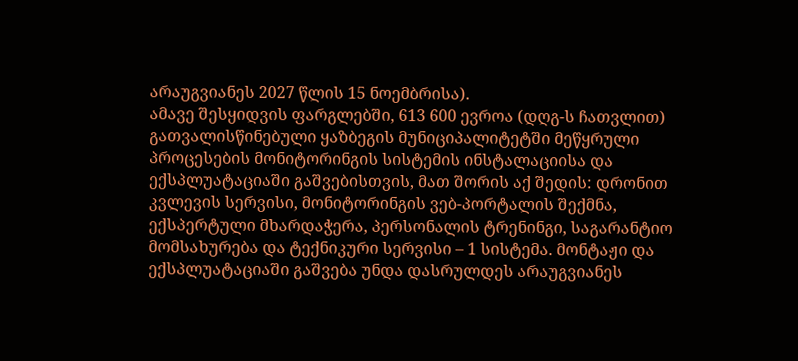არაუგვიანეს 2027 წლის 15 ნოემბრისა).
ამავე შესყიდვის ფარგლებში, 613 600 ევროა (დღგ-ს ჩათვლით) გათვალისწინებული ყაზბეგის მუნიციპალიტეტში მეწყრული პროცესების მონიტორინგის სისტემის ინსტალაციისა და ექსპლუატაციაში გაშვებისთვის, მათ შორის აქ შედის: დრონით კვლევის სერვისი, მონიტორინგის ვებ-პორტალის შექმნა, ექსპერტული მხარდაჭერა, პერსონალის ტრენინგი, საგარანტიო მომსახურება და ტექნიკური სერვისი – 1 სისტემა. მონტაჟი და ექსპლუატაციაში გაშვება უნდა დასრულდეს არაუგვიანეს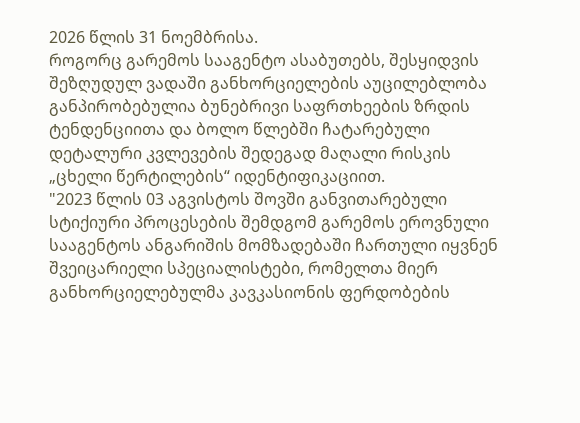2026 წლის 31 ნოემბრისა.
როგორც გარემოს სააგენტო ასაბუთებს, შესყიდვის შეზღუდულ ვადაში განხორციელების აუცილებლობა განპირობებულია ბუნებრივი საფრთხეების ზრდის ტენდენციითა და ბოლო წლებში ჩატარებული დეტალური კვლევების შედეგად მაღალი რისკის „ცხელი წერტილების“ იდენტიფიკაციით.
"2023 წლის 03 აგვისტოს შოვში განვითარებული სტიქიური პროცესების შემდგომ გარემოს ეროვნული სააგენტოს ანგარიშის მომზადებაში ჩართული იყვნენ შვეიცარიელი სპეციალისტები, რომელთა მიერ განხორციელებულმა კავკასიონის ფერდობების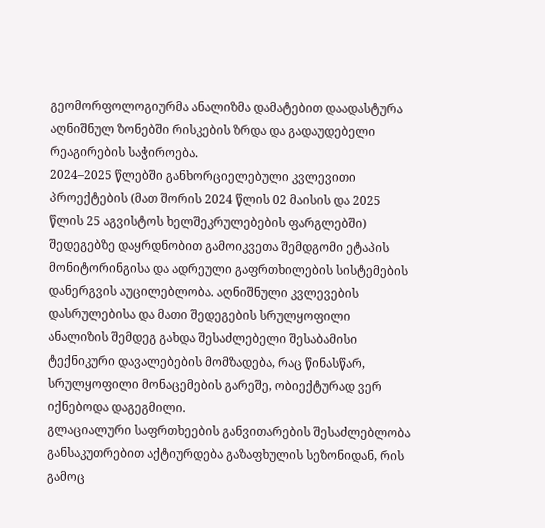გეომორფოლოგიურმა ანალიზმა დამატებით დაადასტურა აღნიშნულ ზონებში რისკების ზრდა და გადაუდებელი რეაგირების საჭიროება.
2024–2025 წლებში განხორციელებული კვლევითი პროექტების (მათ შორის 2024 წლის 02 მაისის და 2025 წლის 25 აგვისტოს ხელშეკრულებების ფარგლებში) შედეგებზე დაყრდნობით გამოიკვეთა შემდგომი ეტაპის მონიტორინგისა და ადრეული გაფრთხილების სისტემების დანერგვის აუცილებლობა. აღნიშნული კვლევების დასრულებისა და მათი შედეგების სრულყოფილი ანალიზის შემდეგ გახდა შესაძლებელი შესაბამისი ტექნიკური დავალებების მომზადება, რაც წინასწარ, სრულყოფილი მონაცემების გარეშე, ობიექტურად ვერ იქნებოდა დაგეგმილი.
გლაციალური საფრთხეების განვითარების შესაძლებლობა განსაკუთრებით აქტიურდება გაზაფხულის სეზონიდან, რის გამოც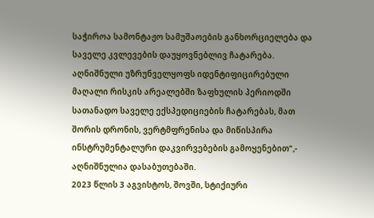საჭიროა სამონტაჟო სამუშაოების განხორციელება და საველე კვლევების დაუყოვნებლივ ჩატარება. აღნიშნული უზრუნველყოფს იდენტიფიცირებული მაღალი რისკის არეალებში ზაფხულის პერიოდში სათანადო საველე ექსპედიციების ჩატარებას, მათ შორის დრონის, ვერტმფრენისა და მიწისპირა ინსტრუმენტალური დაკვირვებების გამოყენებით",- აღნიშნულია დასაბუთებაში.
2023 წლის 3 აგვისტოს, შოვში, სტიქიური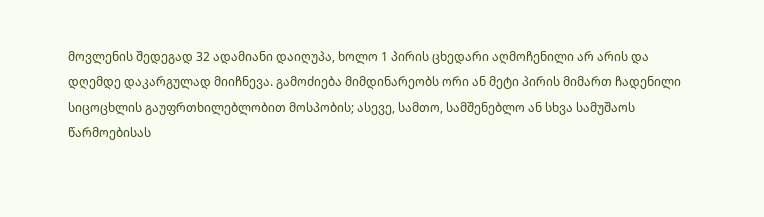მოვლენის შედეგად 32 ადამიანი დაიღუპა, ხოლო 1 პირის ცხედარი აღმოჩენილი არ არის და დღემდე დაკარგულად მიიჩნევა. გამოძიება მიმდინარეობს ორი ან მეტი პირის მიმართ ჩადენილი სიცოცხლის გაუფრთხილებლობით მოსპობის; ასევე, სამთო, სამშენებლო ან სხვა სამუშაოს წარმოებისას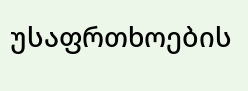უსაფრთხოების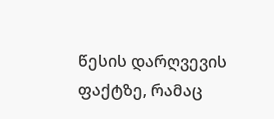წესის დარღვევის ფაქტზე, რამაც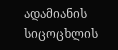ადამიანის სიცოცხლის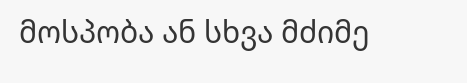მოსპობა ან სხვა მძიმე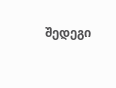შედეგი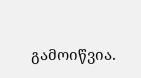გამოიწვია.